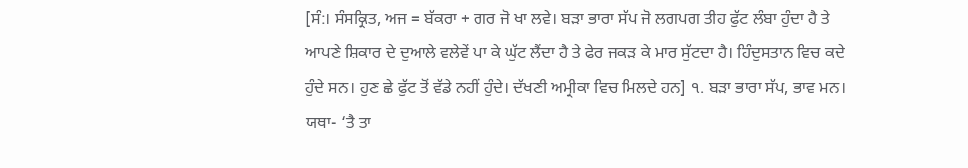[ਸੰ:। ਸੰਸਕ੍ਰਿਤ, ਅਜ = ਬੱਕਰਾ + ਗਰ ਜੋ ਖਾ ਲਵੇ। ਬੜਾ ਭਾਰਾ ਸੱਪ ਜੋ ਲਗਪਗ ਤੀਹ ਫੁੱਟ ਲੰਬਾ ਹੁੰਦਾ ਹੈ ਤੇ ਆਪਣੇ ਸ਼ਿਕਾਰ ਦੇ ਦੁਆਲੇ ਵਲੇਵੇਂ ਪਾ ਕੇ ਘੁੱਟ ਲੈਂਦਾ ਹੈ ਤੇ ਫੇਰ ਜਕੜ ਕੇ ਮਾਰ ਸੁੱਟਦਾ ਹੈ। ਹਿੰਦੁਸਤਾਨ ਵਿਚ ਕਦੇ ਹੁੰਦੇ ਸਨ। ਹੁਣ ਛੇ ਫੁੱਟ ਤੋਂ ਵੱਡੇ ਨਹੀਂ ਹੁੰਦੇ। ਦੱਖਣੀ ਅਮ੍ਰੀਕਾ ਵਿਚ ਮਿਲਦੇ ਹਨ] ੧. ਬੜਾ ਭਾਰਾ ਸੱਪ, ਭਾਵ ਮਨ। ਯਥਾ- ‘ਤੈ ਤਾ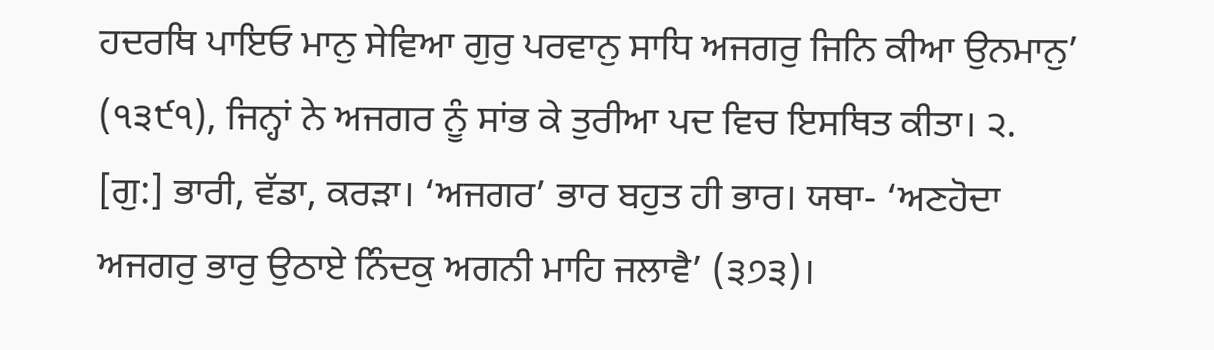ਹਦਰਥਿ ਪਾਇਓ ਮਾਨੁ ਸੇਵਿਆ ਗੁਰੁ ਪਰਵਾਨੁ ਸਾਧਿ ਅਜਗਰੁ ਜਿਨਿ ਕੀਆ ਉਨਮਾਨੁ’ (੧੩੯੧), ਜਿਨ੍ਹਾਂ ਨੇ ਅਜਗਰ ਨੂੰ ਸਾਂਭ ਕੇ ਤੁਰੀਆ ਪਦ ਵਿਚ ਇਸਥਿਤ ਕੀਤਾ। ੨. [ਗੁ:] ਭਾਰੀ, ਵੱਡਾ, ਕਰੜਾ। ‘ਅਜਗਰ’ ਭਾਰ ਬਹੁਤ ਹੀ ਭਾਰ। ਯਥਾ- ‘ਅਣਹੋਦਾ ਅਜਗਰੁ ਭਾਰੁ ਉਠਾਏ ਨਿੰਦਕੁ ਅਗਨੀ ਮਾਹਿ ਜਲਾਵੈ’ (੩੭੩)।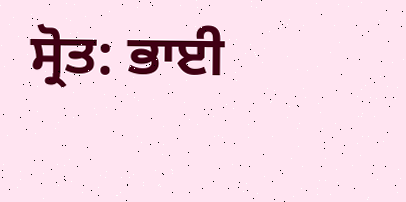ਸ੍ਰੋਤ: ਭਾਈ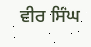ਵੀਰ ਸਿੰਘ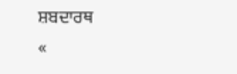ਸ਼ਬਦਾਰਥ
«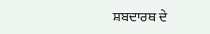ਸ਼ਬਦਾਰਥ ਦੇ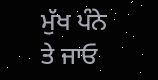ਮੁੱਖ ਪੰਨੇ ਤੇ ਜਾਓ